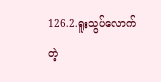126.2.ရူးသွပ်လောက်တဲ့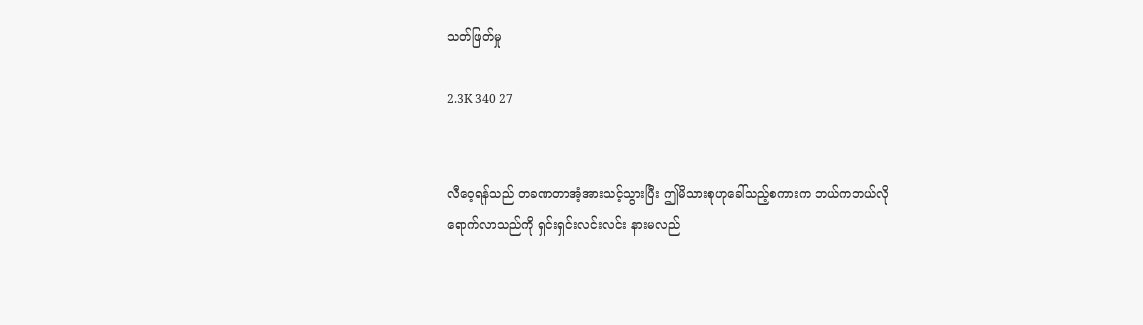သတ်ဖြတ်မှု

2.3K 340 27


လီဝေ့ရန်သည် တခဏတာအံ့အားသင့်သွားပြီး ဤမိသားစုဟုခေါ်သည့်စကားက ဘယ်ကဘယ်လိုရောက်လာသည်ကို ရှင်းရှင်းလင်းလင်း နားမလည်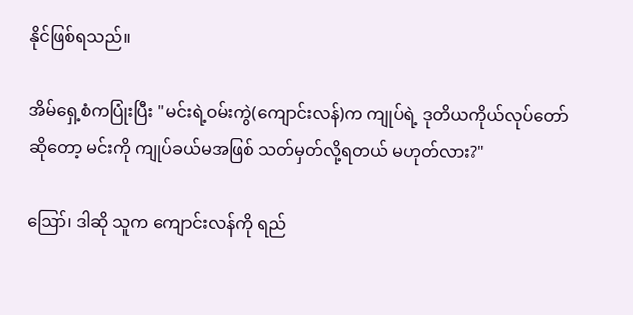နိုင်ဖြစ်ရသည်။

အိမ်ရှေ့စံကပြုံးပြီး "မင်းရဲ့ဝမ်းကွဲ(ကျောင်းလန်)က ကျုပ်ရဲ့ ဒုတိယကိုယ်လုပ်တော်ဆိုတော့ မင်းကို ကျုပ်ခယ်မအဖြစ် သတ်မှတ်လို့ရတယ် မဟုတ်လား?"

ဪ၊ ဒါဆို သူက ကျောင်းလန်ကို ရည်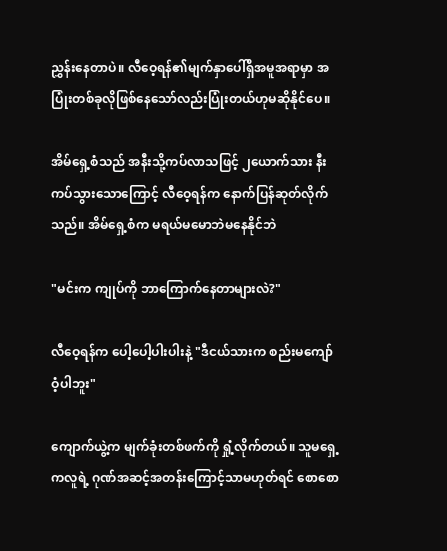ညွှန်းနေတာပဲ။ လီဝေ့ရန်၏မျက်နှာပေါ်ရှိအမူအရာမှာ အပြုံးတစ်ခုလိုဖြစ်နေသော်လည်းပြုံးတယ်ဟုမဆိုနိုင်ပေ။

အိမ်ရှေ့စံသည် အနီးသို့ကပ်လာသဖြင့် ၂ယောက်သား နီးကပ်သွားသောကြောင့် လီဝေ့ရန်က နောက်ပြန်ဆုတ်လိုက်သည်။ အိမ်ရှေ့စံက မရယ်မမောဘဲမနေနိုင်ဘဲ

"မင်းက ကျုပ်ကို ဘာကြောက်နေတာများလဲ?"

လီဝေ့ရန်က ပေါ့ပေါ့ပါးပါးနဲ့ "ဒီငယ်သားက စည်းမကျော်ဝံ့ပါဘူး"

ကျောက်ယွဲ့က မျက်ခုံးတစ်ဖက်ကို ရှုံ့လိုက်တယ်။ သူမရှေ့ကလူရဲ့ ဂုဏ်အဆင့်အတန်းကြောင့်သာမဟုတ်ရင် စောစော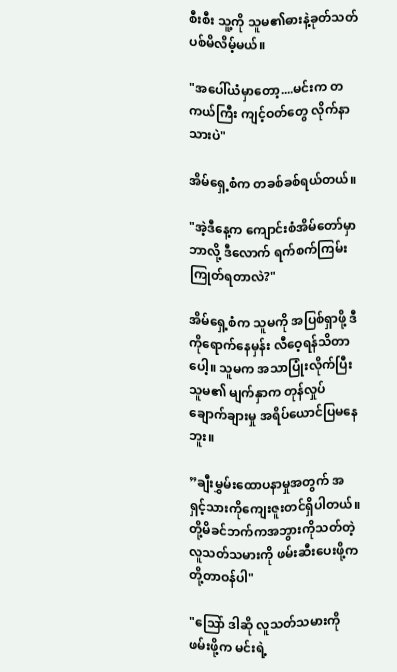စီးစီး သူ့ကို သူမ၏ဓားနဲ့ခုတ်သတ်ပစ်မိလိမ့်မယ်။

"အပေါ်ယံမှာတော့....မင်းက တကယ်ကြီး ကျင့်ဝတ်တွေ လိုက်နာသားပဲ"

အိမ်ရှေ့စံက တခစ်ခစ်ရယ်တယ်။

"အဲ့ဒီနေ့က ကျောင်းစံအိမ်တော်မှာ ဘာလို့ ဒီလောက် ရက်စက်ကြမ်းကြုတ်ရတာလဲ?"

အိမ်ရှေ့စံက သူမကို အပြစ်ရှာဖို့ ဒီကိုရောက်နေမှန်း လီဝေ့ရန်သိတာပေါ့။ သူမက အသာပြုံးလိုက်ပြီး သူမ၏ မျက်နှာက တုန်လှုပ်ချောက်ချားမှု အရိပ်ယောင်ပြမနေဘူး။

”ချီးမွှမ်းထောပနာမှုအတွက် အရှင့်သားကိုကျေးဇူးတင်ရှိပါတယ်။ တို့မိခင်ဘက်ကအဘွားကိုသတ်တဲ့လူသတ်သမားကို ဖမ်းဆီးပေးဖို့က တို့တာဝန်ပါ"

"သြော် ဒါဆို လူသတ်သမားကိုဖမ်းဖို့က မင်းရဲ့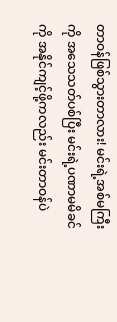တာဝန်ဖြစ်သွားတာလား! မင်းရဲ့အစ်မကြီးကို အသေသတ်ပစ်ပြီး မင်းရဲ့ပဏာမမိခင်ကို အနိုင်ကျင့်ဖို့ကလည်း မင်းတာဝန်ပဲ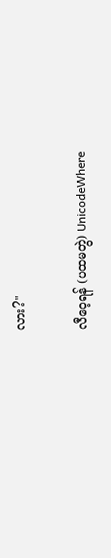လား?"

လီဝေ့ရန် (ပထမတွဲ) UnicodeWhere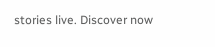stories live. Discover now